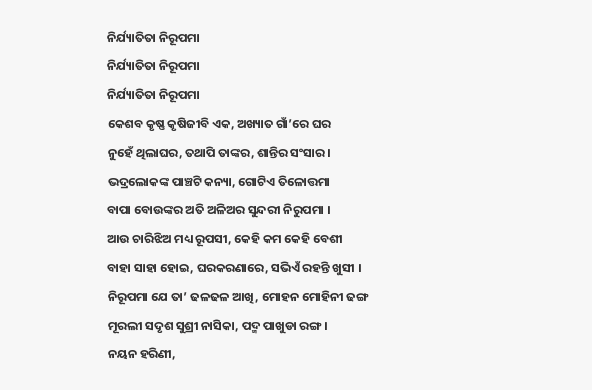ନିର୍ଯ୍ୟାତିତା ନିରୂପମା
ନିର୍ଯ୍ୟାତିତା ନିରୂପମା
ନିର୍ଯ୍ୟାତିତା ନିରୂପମା
କେଶବ କୃଷ୍ଣ କୃଷିଜୀବି ଏକ, ଅଖ୍ୟାତ ଗାଁ’ରେ ଘର
ନୁହେଁ ଥିଲାଘର, ତଥାପି ତାଙ୍କର, ଶାନ୍ତିର ସଂସାର ।
ଭଦ୍ରଲୋକଙ୍କ ପାଞ୍ଚଟି କନ୍ୟା, ଗୋଟିଏ ତିଳୋତ୍ତମା
ବାପା ବୋଉଙ୍କର ଅତି ଅଳିଅର ସୁନ୍ଦରୀ ନିରୁପମା ।
ଆଉ ଚାରିଝିଅ ମଧ୍ୟ ରୂପସୀ, କେହି କମ କେହି ବେଶୀ
ବାହା ସାହା ହୋଇ, ଘରକରଣାରେ, ସଭିଏଁ ରହନ୍ତି ଖୁସୀ ।
ନିରୂପମା ଯେ ତା’ ଢଳଢଳ ଆଖି, ମୋହନ ମୋହିନୀ ଢଙ୍ଗ
ମୂରଲୀ ସଦୃଶ ସୁଶ୍ରୀ ନାସିକା, ପଦ୍ମ ପାଖୁଡା ରଙ୍ଗ ।
ନୟନ ହରିଣୀ,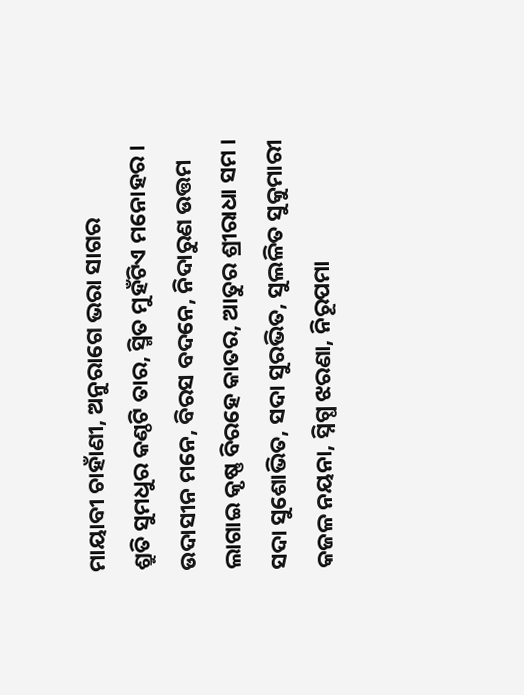ମାୟାବୀ ଚାହାଁଣୀ, ଅନୁରାଗେ ଭରା ସାଗର
ଶ୍ରୁତି ସୁମଧୁର କଣ୍ଠଟି ତାର, ସ୍ମିତ ମୁହଁଟିଏ ମନୋହର ।
ଉଦାସୀନ ମନେ, ବିରସ ବଦନେ, ନିଦାରୁଣ ଉତ୍ତମ
ଲାଗାଇ କୃଷ୍ଣ ବିରହେ କାତର, ଆତୁର ଶ୍ରୀରାଧା ସମ ।
ସଦା ସୁଶୋଭିତ, ସଦା ସୁରଭିତ, ସୁଲଳିତ ସୁକୁମାରୀ
କଜଳ ନୟନା, ସ୍ନିଗ୍ଧ ଝରଣା, ନିରୂପମା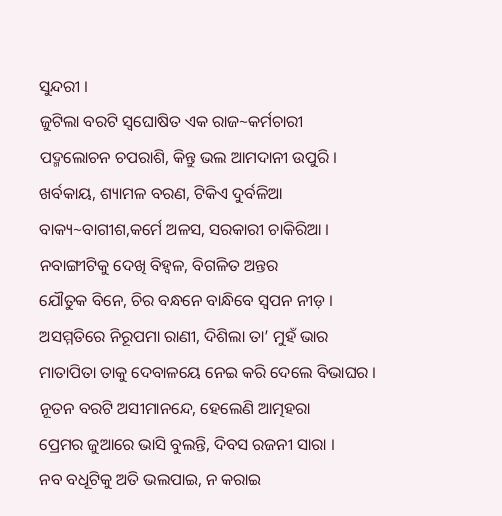ସୁନ୍ଦରୀ ।
ଜୁଟିଲା ବରଟି ସ୍ଵଘୋଷିତ ଏକ ରାଜ~କର୍ମଚାରୀ
ପଦ୍ମଲୋଚନ ଚପରାଶି, କିନ୍ତୁ ଭଲ ଆମଦାନୀ ଉପୁରି ।
ଖର୍ବକାୟ, ଶ୍ୟାମଳ ବରଣ, ଟିକିଏ ଦୁର୍ବଳିଆ
ବାକ୍ୟ~ବାଗୀଶ,କର୍ମେ ଅଳସ, ସରକାରୀ ଚାକିରିଆ ।
ନବାଙ୍ଗୀଟିକୁ ଦେଖି ବିହ୍ଵଳ, ବିଗଳିତ ଅନ୍ତର
ଯୌତୁକ ବିନେ, ଚିର ବନ୍ଧନେ ବାନ୍ଧିବେ ସ୍ଵପନ ନୀଡ଼ ।
ଅସମ୍ମତିରେ ନିରୂପମା ରାଣୀ, ଦିଶିଲା ତା’ ମୁହଁ ଭାର
ମାତାପିତା ତାକୁ ଦେବାଳୟେ ନେଇ କରି ଦେଲେ ବିଭାଘର ।
ନୂତନ ବରଟି ଅସୀମାନନ୍ଦେ, ହେଲେଣି ଆତ୍ମହରା
ପ୍ରେମର ଜୁଆରେ ଭାସି ବୁଲନ୍ତି, ଦିବସ ରଜନୀ ସାରା ।
ନବ ବଧୂଟିକୁ ଅତି ଭଲପାଇ, ନ କରାଇ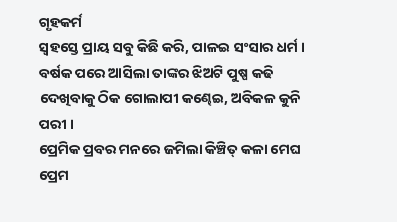ଗୃହକର୍ମ
ସ୍ଵହସ୍ତେ ପ୍ରାୟ ସବୁ କିଛି କରି, ପାଳଇ ସଂସାର ଧର୍ମ ।
ବର୍ଷକ ପରେ ଆସିଲା ତାଙ୍କର ଝିଅଟି ପୁଷ୍ପ କଢି
ଦେଖିବାକୁ ଠିକ ଗୋଲାପୀ କଣ୍ଢେଇ, ଅବିକଳ କୁନି ପରୀ ।
ପ୍ରେମିକ ପ୍ରବର ମନରେ ଜମିଲା କିଞ୍ଚିତ୍ କଳା ମେଘ
ପ୍ରେମ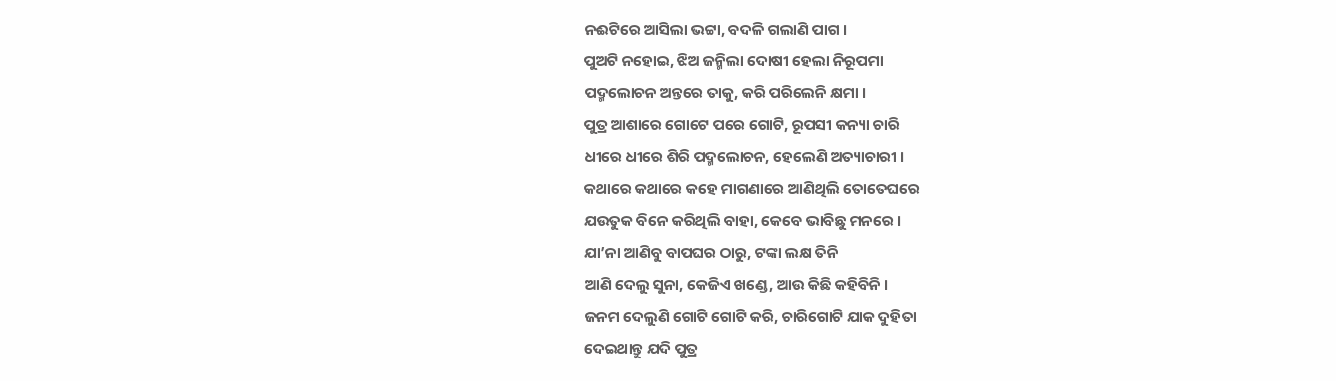ନଈଟିରେ ଆସିଲା ଭଟ୍ଟା, ବଦଳି ଗଲାଣି ପାଗ ।
ପୁଅଟି ନହୋଇ, ଝିଅ ଜନ୍ମିଲା ଦୋଷୀ ହେଲା ନିରୂପମା
ପଦ୍ମଲୋଚନ ଅନ୍ତରେ ତାକୁ, କରି ପରିଲେନି କ୍ଷମା ।
ପୁତ୍ର ଆଶାରେ ଗୋଟେ ପରେ ଗୋଟି, ରୂପସୀ କନ୍ୟା ଚାରି
ଧୀରେ ଧୀରେ ଶିରି ପଦ୍ମଲୋଚନ, ହେଲେଣି ଅତ୍ୟାଚାରୀ ।
କଥାରେ କଥାରେ କହେ ମାଗଣାରେ ଆଣିଥିଲି ତୋତେଘରେ
ଯଉତୁକ ବିନେ କରିଥିଲି ବାହା, କେବେ ଭାବିଛୁ ମନରେ ।
ଯା’ନା ଆଣିବୁ ବାପଘର ଠାରୁ, ଟଙ୍କା ଲକ୍ଷ ତିନି
ଆଣି ଦେଲୁ ସୁନା, କେଜିଏ ଖଣ୍ଡେ, ଆଉ କିଛି କହିବିନି ।
ଜନମ ଦେଲୁଣି ଗୋଟି ଗୋଟି କରି, ଚାରିଗୋଟି ଯାକ ଦୁହିତା
ଦେଇଥାନ୍ତୁ ଯଦି ପୁତ୍ର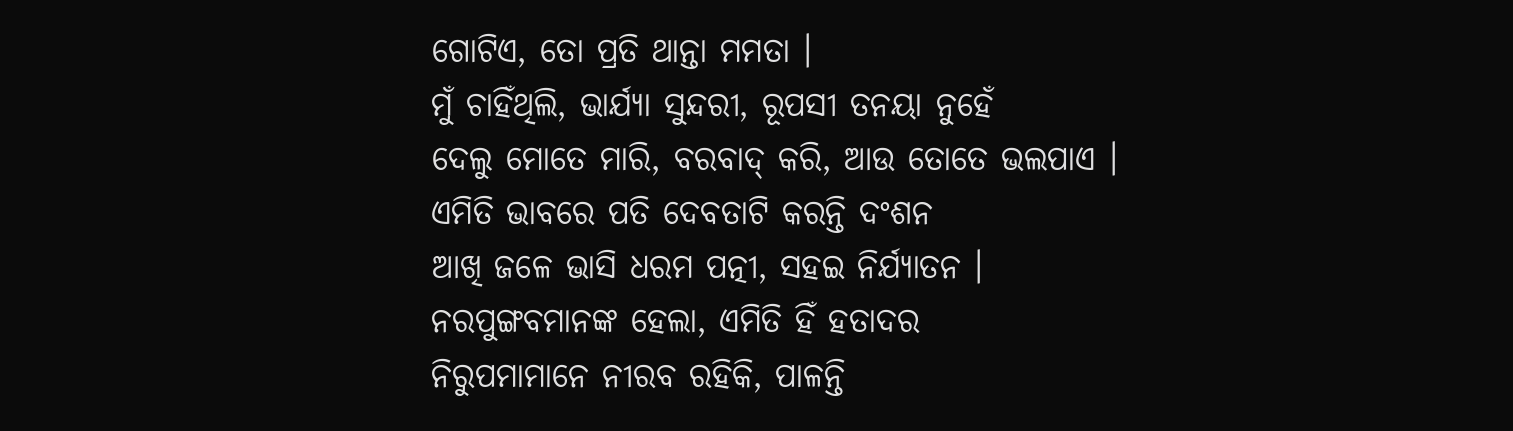ଗୋଟିଏ, ତୋ ପ୍ରତି ଥାନ୍ତା ମମତା ।
ମୁଁ ଚାହିଁଥିଲି, ଭାର୍ଯ୍ୟା ସୁନ୍ଦରୀ, ରୂପସୀ ତନୟା ନୁହେଁ
ଦେଲୁ ମୋତେ ମାରି, ବରବାଦ୍ କରି, ଆଉ ତୋତେ ଭଲପାଏ ।
ଏମିତି ଭାବରେ ପତି ଦେବତାଟି କରନ୍ତି ଦଂଶନ
ଆଖି ଜଳେ ଭାସି ଧରମ ପତ୍ନୀ, ସହଇ ନିର୍ଯ୍ୟାତନ ।
ନରପୁଙ୍ଗବମାନଙ୍କ ହେଲା, ଏମିତି ହିଁ ହତାଦର
ନିରୁପମାମାନେ ନୀରବ ରହିକି, ପାଳନ୍ତି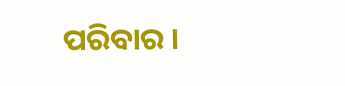ପରିବାର ।